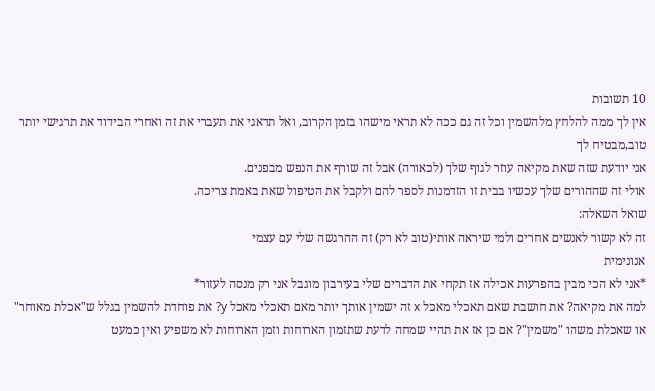10 תשובות
אין לך ממה להלחץ מלהשמין וכל זה גם ככה לא תראי מישהו בזמן הקרוב, ואל תדאגי את תעברי את זה ואחרי הבידוד את תרגישי יותר טוב,מבטיח לך
אני יודעת שזה שאת מקיאה עוזר לגוף שלך (לכאורה) אבל זה שורף את הנפש מבפנים.
אולי זה שההורים שלך עכשיו בבית זו הזדמנות לספר להם ולקבל את הטיפול שאת באמת צריכה.
שואל השאלה:
זה לא קשור לאנשים אחרים ולמי שיראה אותי(טוב לא רק) זה ההרגשה שלי עם עצמי
אנונימית
*אני לא הכי מבין בהפרעות אכילה אז תקחי את הדברים שלי בעירבון מוגבל אני רק מנסה לעזור*
למה את מקיאה? את חושבת שאם תאכלי מאכל x זה ישמין אותך יותר מאם תאכלי מאכל y? את פוחדת להשמין בגלל ש"אכלת מאוחר" או שאכלת משהו "משמין"? אם כן אז את תהיי שמחה לדעת שתזמון הארוחות וזמן הארוחות לא משפיע ואין כמעט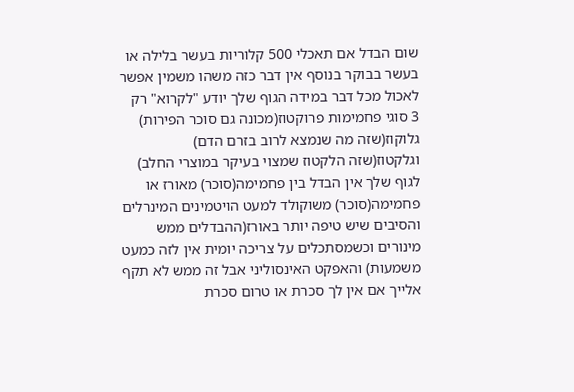שום הבדל אם תאכלי 500 קלוריות בעשר בלילה או בעשר בבוקר בנוסף אין דבר כזה משהו משמין אפשר לאכול מכל דבר במידה הגוף שלך יודע "לקרוא" רק 3 סוגי פחמימות פרוקטוז(מכונה גם סוכר הפירות) גלוקוז(שזה מה שנמצא לרוב בזרם הדם) וגלקטוז(שזה הלקטוז שמצוי בעיקר במוצרי החלב) לגוף שלך אין הבדל בין פחמימה(סוכר) מאורז או פחמימה(סוכר) משוקולד למעט הויטמינים המינרלים והסיבים שיש טיפה יותר באורז(ההבדלים ממש מינורים וכשמסתכלים על צריכה יומית אין לזה כמעט משמעות) והאפקט האינסוליני אבל זה ממש לא תקף אלייך אם אין לך סכרת או טרום סכרת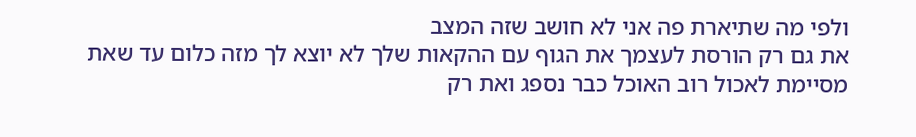ולפי מה שתיארת פה אני לא חושב שזה המצב
את גם רק הורסת לעצמך את הגוף עם ההקאות שלך לא יוצא לך מזה כלום עד שאת מסיימת לאכול רוב האוכל כבר נספג ואת רק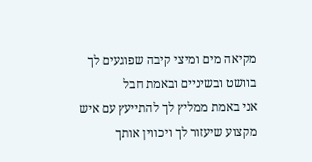מקיאה מים ומיצי קיבה שפוגעים לך בוושט ובשיניים ובאמת חבל
אני באמת ממליץ לך להתייעץ עם איש מקצוע שיעזור לך ויכווין אותך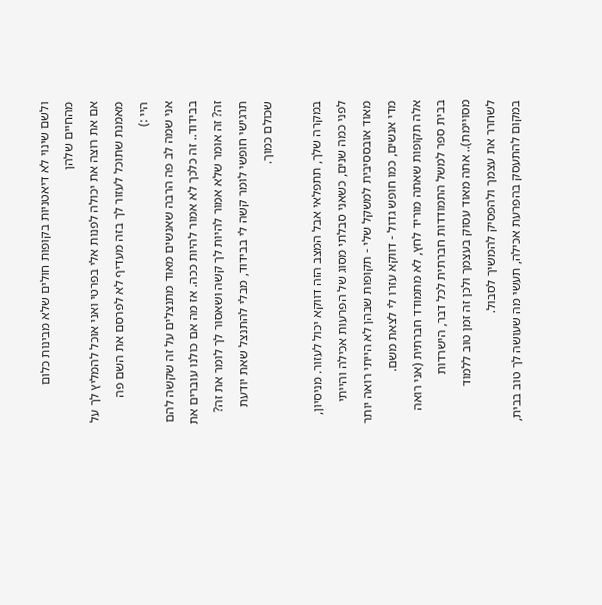ולשם שינוי לא דיאטניות בקופות חולים שלא מבינות כלום מהחיים שלהן
אם את רוצה את יכולה לפנות אלי בפרטי ואני אוכל להמליץ לך על מאמנת שתוכל לעזור לך בזה מעדיף לא לפרסם את השם פה
היי :)
אני שמה לב פה הרבה שאנשים מאוד מתנצלים על זה שקשה להם בבידוד.. זה כלכך לא אמור להיות ככה. אז מה אם כולנו עוברים את זה? זה אומר שלא אמור להיות לך קשה ושאסור לך לומר את זה?
תרגישי חופשי לומר קשה לי בבידוד, מבלי להתנצל שאת יודעת שכולם כמוך.

במקרה שלך, תתפלאי אבל המצב הזה דווקא יכול לעזור. מניסיון, לפני כמה שנים, כשאני סבלתי מסוג של הפרעות אכילה והייתי מאוד אובססיבית למשקל שלי - תקופות שבהן לא הייתי רואה יותר מדי אנשים, כמו חופש גדול - דווקא עזרו לי לצאת משם.
אלה תקופות שאתה מוריד לחץ, לא מתמודד חברתית (אני רואה בבית ספר למשל התמודדות חברתית לכל דבר, הישרדות מסויימת).. אתה מאוד עסוק בעצמך ולכן זה זמן טוב ללמוד לשחרר את עצמך ולהפסיק להמשיך לסבול.
במקום להתעסק בהפרעת אכילה, תעשי מה שעושה לך טוב בבית,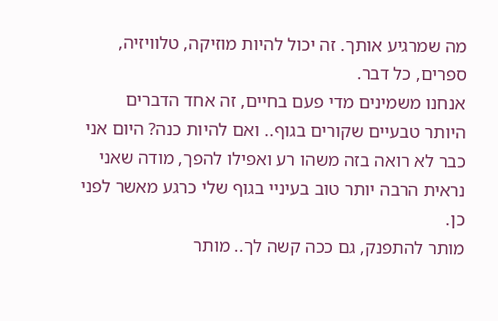מה שמרגיע אותך. זה יכול להיות מוזיקה, טלוויזיה, ספרים, כל דבר.
אנחנו משמינים מדי פעם בחיים, זה אחד הדברים היותר טבעיים שקורים בגוף.. ואם להיות כנה? היום אני כבר לא רואה בזה משהו רע ואפילו להפך, מודה שאני נראית הרבה יותר טוב בעיניי בגוף שלי כרגע מאשר לפני כן.
מותר להתפנק, גם ככה קשה לך.. מותר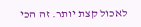לאכול קצת יותר. זה הכי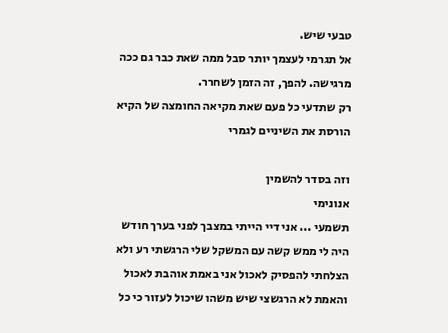טבעי שיש.
אל תגרמי לעצמך יותר סבל ממה שאת כבר גם ככה מרגישה. להפך, זה הזמן לשחרר.
רק שתדעי כל פעם שאת מקיאה החומצה של הקיא הורסת את השיניים לגמרי

וזה בסדר להשמין
אנונימי
תשמעי ... אני דיי הייתי במצבך לפני בערך חודש היה לי ממש קשה עם המשקל שלי הרגשתי רע ולא הצלחתי להפסיק לאכול אני באמת אוהבת לאכול והאמת לא הרגשצי שיש משהו שיכול לעזור כי כל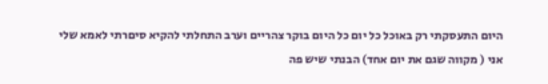היום התעסקתי רק באוכל כל יום כל היום בוקר צהריים וערב התחלתי להקיא סיםרתי לאמא שלי
אני ( מקווה שגם את יום אחד) הבנתי שיש פה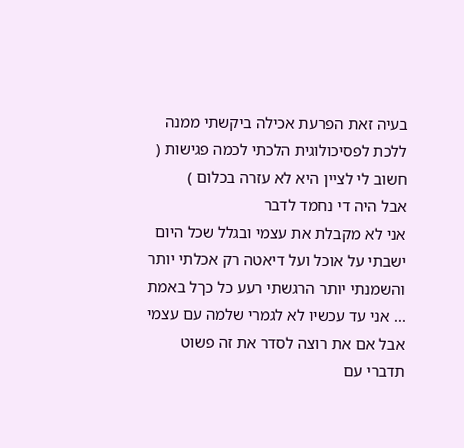בעיה זאת הפרעת אכילה ביקשתי ממנה ללכת לפסיכולוגית הלכתי לכמה פגישות ( חשוב לי לציין היא לא עזרה בכלום )
אבל היה די נחמד לדבר
אני לא מקבלת את עצמי ובגלל שכל היום ישבתי על אוכל ועל דיאטה רק אכלתי יותר והשמנתי יותר הרגשתי רעע כל כךל באמת ... אני עד עכשיו לא לגמרי שלמה עם עצמי אבל אם את רוצה לסדר את זה פשוט תדברי עם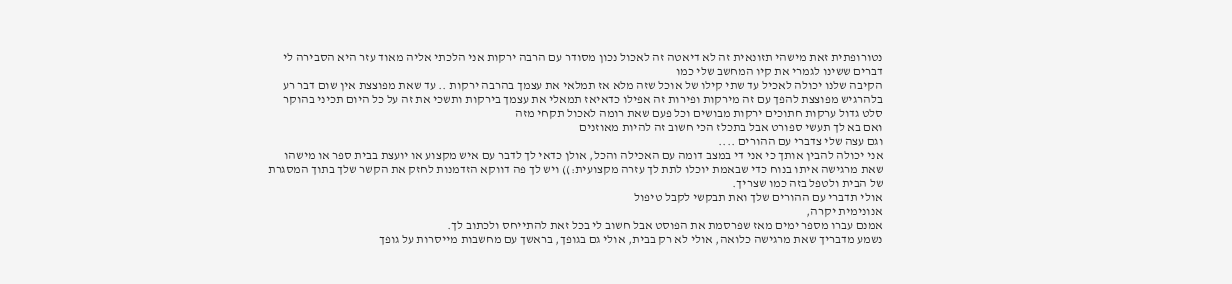נטורופתית זאת מישהי תזונאית זה לא דיאטה זה לאכול נכון מסודר עם הרבה ירקות אני הלכתי אליה מאוד עזר היא הסבירה לי דברים ששינו לגמרי את קיו המחשב שלי כמו
הקיבה שלנו יכולה לאכיל עד שתי קילו של אוכל שזה מלא אז תמלאי את עצמך בהרבה ירקות .. עד שאת מפוצצת אין שום דבר רע בלהרגיש מפוצצת להפך עם זה מירקות ופירות זה אפילו כדאיאז תמאלי את עצמך בירקות ותשכי את זה על כל היום תכיני בהוקר סלט גדול ערקות חתוכים ירקות מבושים וכל פעם שאת רומה לאכול תקחי מזה
ואם בא לך תעשי ספורט אבל בתכלז הכי חשוב זה להיות מאוזנים
וגם עצה שלי צדברי עם ההורים ....
אני יכולה להבין אותך כי אני די במצב דומה עם האכילה והכל, אולן כדאי לך לדבר עם איש מקצוע או יועצת בבית ספר או מישהו שאת מרגישה איתו בנוח כדי שבאמת יוכלו לתת לך עזרה מקצועית:)) ויש לך פה דווקא הזדמנות לחזק את הקשר שלך בתוך המסגרת של הבית ולטפל בזה כמו שצריך.
אולי תדברי עם ההורים שלך ואת תבקשי לקבל טיפול
אנונימית יקרה,
אמנם עברו מספר ימים מאז שפרסמת את הפוסט אבל חשוב לי בכל זאת להתייחס ולכתוב לך.
נשמע מדבריך שאת מרגישה כלואה, אולי לא רק בבית, אולי גם בגופך, בראשך עם מחשבות מייסרות על גופך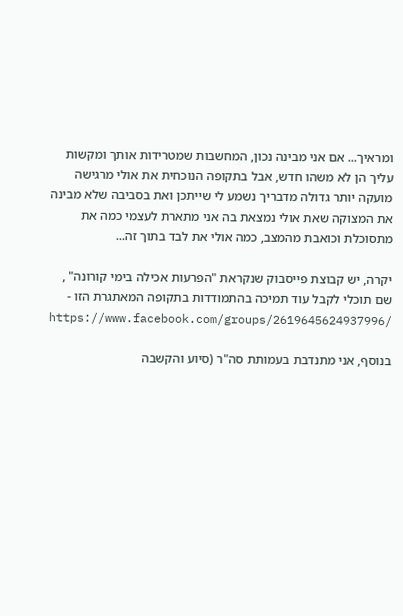ומראיך... אם אני מבינה נכון, המחשבות שמטרידות אותך ומקשות עליך הן לא משהו חדש, אבל בתקופה הנוכחית את אולי מרגישה מועקה יותר גדולה מדבריך נשמע לי שייתכן ואת בסביבה שלא מבינה את המצוקה שאת אולי נמצאת בה אני מתארת לעצמי כמה את מתסוכלת וכואבת מהמצב, כמה אולי את לבד בתוך זה...

יקרה, יש קבוצת פייסבוק שנקראת "הפרעות אכילה בימי קורונה" , שם תוכלי לקבל עוד תמיכה בהתמודדות בתקופה המאתגרת הזו -
https://www.facebook.com/groups/2619645624937996/

בנוסף, אני מתנדבת בעמותת סה"ר (סיוע והקשבה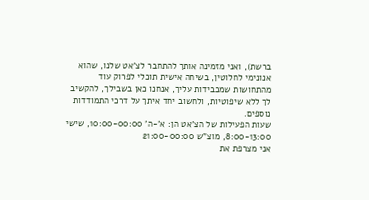ברשת), ואני מזמינה אותך להתחבר לצ'אט שלנו, שהוא אנונימי לחלוטין, בשיחה אישית תוכלי לפרוק עוד מהתחושות שמכבידות עליך, אנחנו כאן בשבילך, להקשיב לך ללא שיפוטיות, ולחשוב יחד איתך על דרכי התמודדות נוספים.
שעות הפעילות של הצ'אט הן: א'-ה' 10:00-00:00, שישי 8:00-13:00, מוצ"ש 21:00-00:00
אני מצרפת את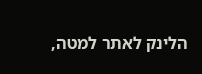הלינק לאתר למטה,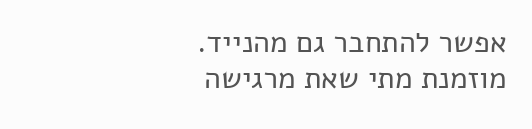אפשר להתחבר גם מהנייד.
מוזמנת מתי שאת מרגישה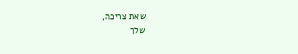שאת צריכה,
שלך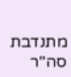מתנדבת סה"ר